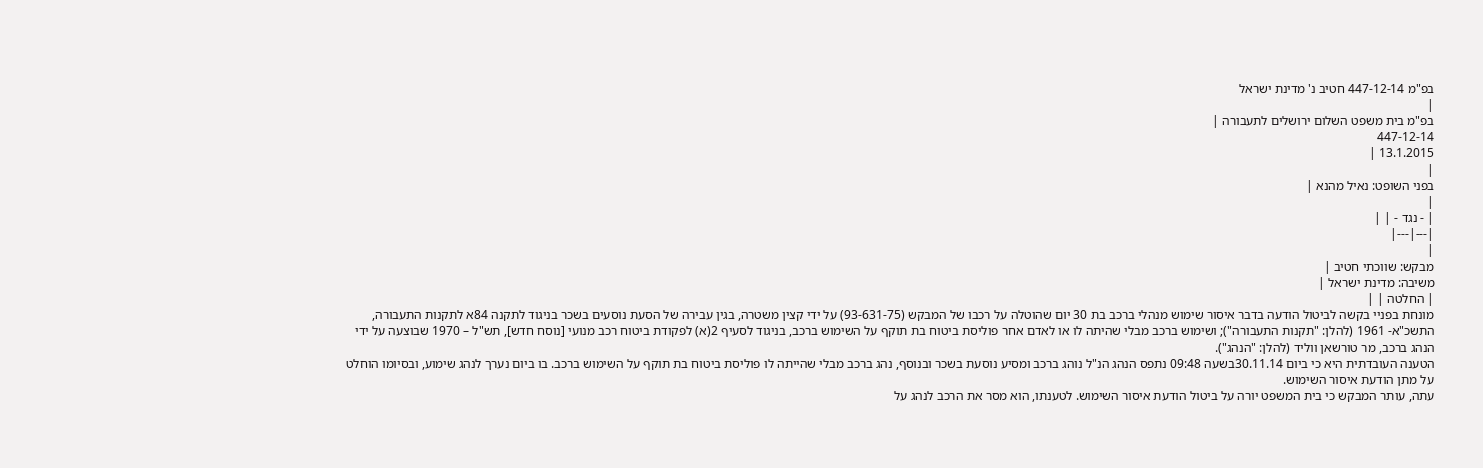בפ"מ 447-12-14 חטיב נ' מדינת ישראל
|
בפ"מ בית משפט השלום ירושלים לתעבורה |
447-12-14
13.1.2015 |
|
בפני השופט: נאיל מהנא |
|
| - נגד - | |
|---|---|
|
מבקש: שווכתי חטיב |
משיבה: מדינת ישראל |
| החלטה | |
מונחת בפניי בקשה לביטול הודעה בדבר איסור שימוש מנהלי ברכב בת 30 יום שהוטלה על רכבו של המבקש (93-631-75) על ידי קצין משטרה, בגין עבירה של הסעת נוסעים בשכר בניגוד לתקנה 84א לתקנות התעבורה, התשכ"א- 1961 (להלן: "תקנות התעבורה"); ושימוש ברכב מבלי שהיתה לו או לאדם אחר פוליסת ביטוח בת תוקף על השימוש ברכב, בניגוד לסעיף 2(א) לפקודת ביטוח רכב מנועי [נוסח חדש], תש"ל – 1970 שבוצעה על ידי הנהג ברכב, מר טורשאן ווליד (להלן: "הנהג").
הטענה העובדתית היא כי ביום 30.11.14בשעה 09:48 נתפס הנהג הנ"ל נוהג ברכב ומסיע נוסעת בשכר ובנוסף, נהג ברכב מבלי שהייתה לו פוליסת ביטוח בת תוקף על השימוש ברכב. בו ביום נערך לנהג שימוע, ובסיומו הוחלט על מתן הודעת איסור השימוש.
עתה, עותר המבקש כי בית המשפט יורה על ביטול הודעת איסור השימוש. לטענתו, הוא מסר את הרכב לנהג על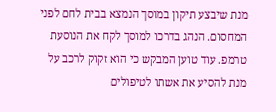מנת שיבצע תיקון במוסך הנמצא בבית לחם לפני המחסום. הנהג בדרכו למוסך לקח את הנוסעת טרמפ. עוד טוען המבקש כי הוא זקוק לרכב על מנת להסיע את אשתו לטיפולים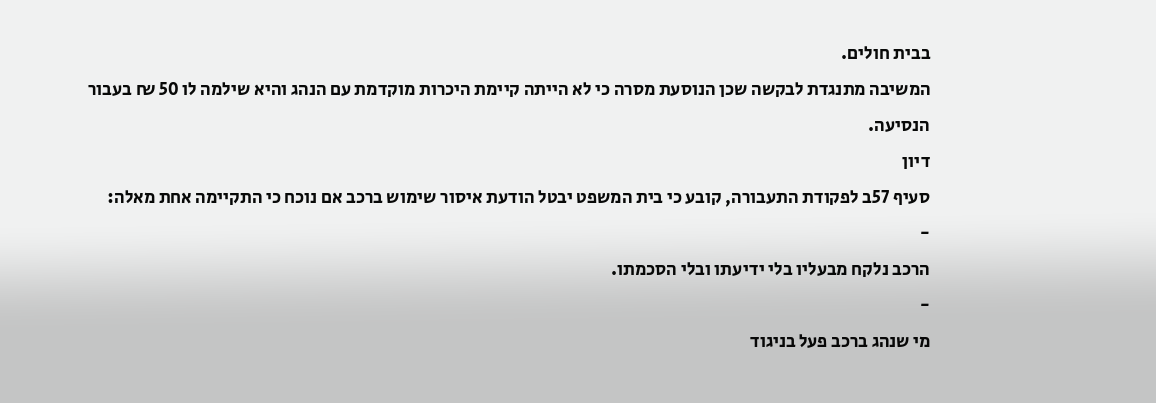בבית חולים.
המשיבה מתנגדת לבקשה שכן הנוסעת מסרה כי לא הייתה קיימת היכרות מוקדמת עם הנהג והיא שילמה לו 50 ₪ בעבור הנסיעה.
דיון
סעיף 57ב לפקודת התעבורה, קובע כי בית המשפט יבטל הודעת איסור שימוש ברכב אם נוכח כי התקיימה אחת מאלה:
-
הרכב נלקח מבעליו בלי ידיעתו ובלי הסכמתו.
-
מי שנהג ברכב פעל בניגוד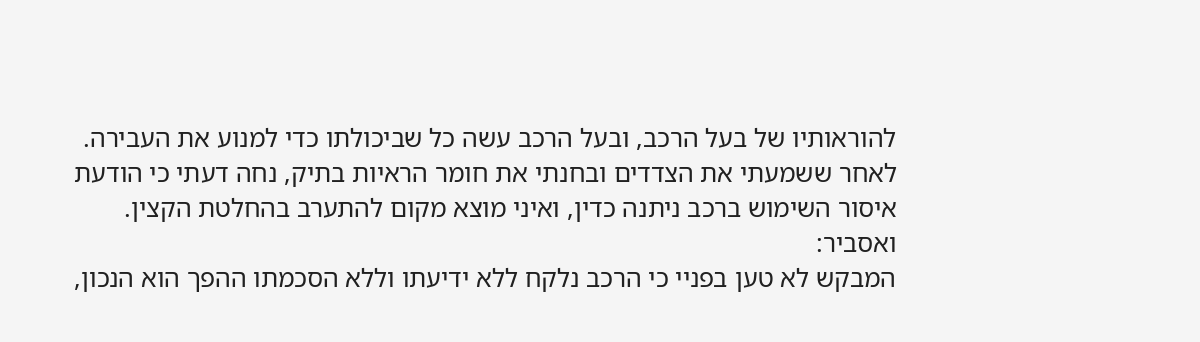להוראותיו של בעל הרכב, ובעל הרכב עשה כל שביכולתו כדי למנוע את העבירה.
לאחר ששמעתי את הצדדים ובחנתי את חומר הראיות בתיק, נחה דעתי כי הודעת איסור השימוש ברכב ניתנה כדין, ואיני מוצא מקום להתערב בהחלטת הקצין. ואסביר:
המבקש לא טען בפניי כי הרכב נלקח ללא ידיעתו וללא הסכמתו ההפך הוא הנכון,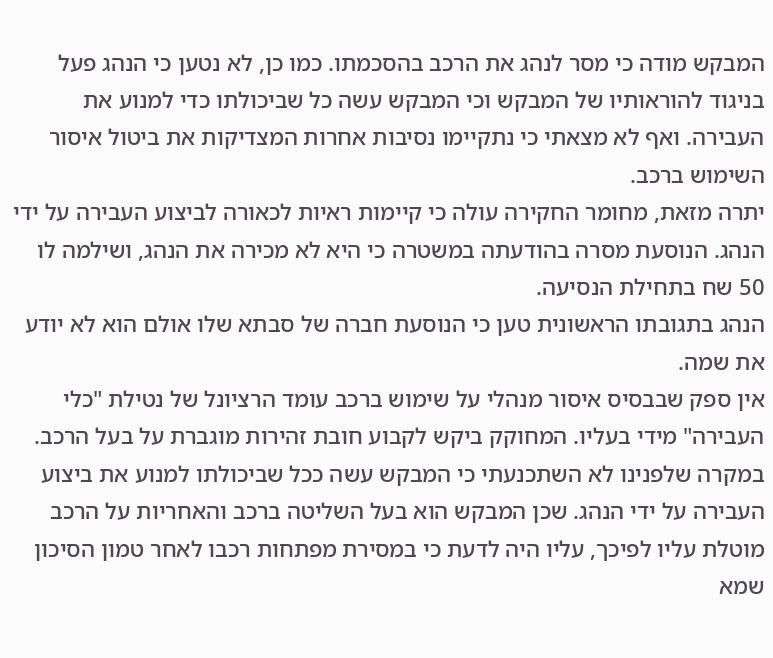המבקש מודה כי מסר לנהג את הרכב בהסכמתו. כמו כן, לא נטען כי הנהג פעל בניגוד להוראותיו של המבקש וכי המבקש עשה כל שביכולתו כדי למנוע את העבירה. ואף לא מצאתי כי נתקיימו נסיבות אחרות המצדיקות את ביטול איסור השימוש ברכב.
יתרה מזאת, מחומר החקירה עולה כי קיימות ראיות לכאורה לביצוע העבירה על ידי הנהג. הנוסעת מסרה בהודעתה במשטרה כי היא לא מכירה את הנהג, ושילמה לו 50 שח בתחילת הנסיעה.
הנהג בתגובתו הראשונית טען כי הנוסעת חברה של סבתא שלו אולם הוא לא יודע את שמה.
אין ספק שבבסיס איסור מנהלי על שימוש ברכב עומד הרציונל של נטילת "כלי העבירה" מידי בעליו. המחוקק ביקש לקבוע חובת זהירות מוגברת על בעל הרכב.
במקרה שלפנינו לא השתכנעתי כי המבקש עשה ככל שביכולתו למנוע את ביצוע העבירה על ידי הנהג. שכן המבקש הוא בעל השליטה ברכב והאחריות על הרכב מוטלת עליו לפיכך, עליו היה לדעת כי במסירת מפתחות רכבו לאחר טמון הסיכון שמא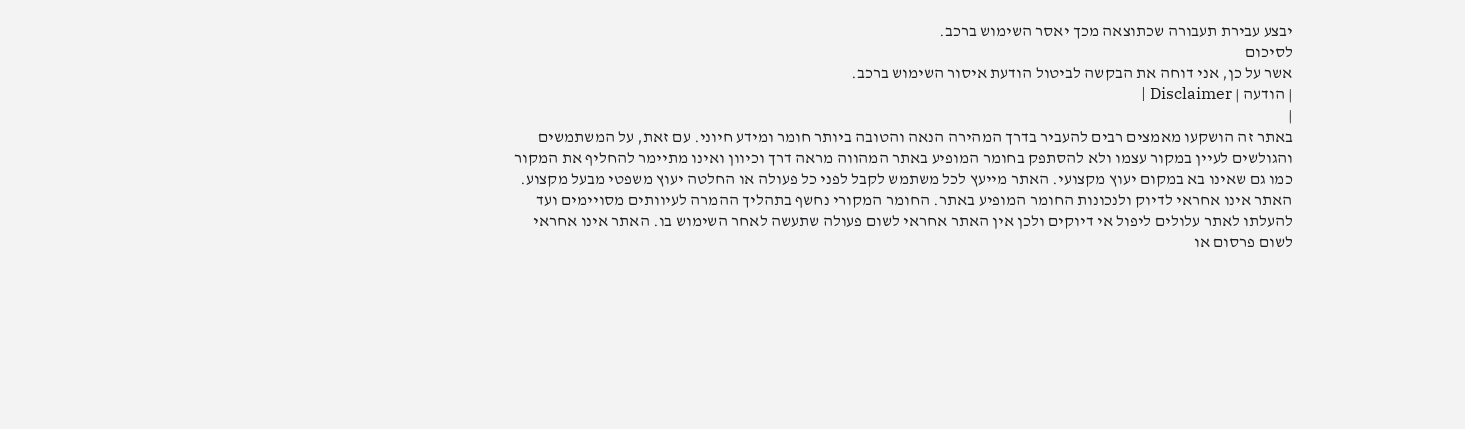יבצע עבירת תעבורה שכתוצאה מכך יאסר השימוש ברכב.
לסיכום
אשר על כן, אני דוחה את הבקשה לביטול הודעת איסור השימוש ברכב.
| הודעה | Disclaimer |
|
באתר זה הושקעו מאמצים רבים להעביר בדרך המהירה הנאה והטובה ביותר חומר ומידע חיוני. עם זאת, על המשתמשים והגולשים לעיין במקור עצמו ולא להסתפק בחומר המופיע באתר המהווה מראה דרך וכיוון ואינו מתיימר להחליף את המקור כמו גם שאינו בא במקום יעוץ מקצועי. האתר מייעץ לכל משתמש לקבל לפני כל פעולה או החלטה יעוץ משפטי מבעל מקצוע. האתר אינו אחראי לדיוק ולנכונות החומר המופיע באתר. החומר המקורי נחשף בתהליך ההמרה לעיוותים מסויימים ועד להעלתו לאתר עלולים ליפול אי דיוקים ולכן אין האתר אחראי לשום פעולה שתעשה לאחר השימוש בו. האתר אינו אחראי לשום פרסום או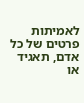לאמיתות פרטים של כל אדם, תאגיד או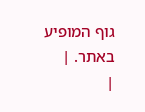גוף המופיע באתר. |
|